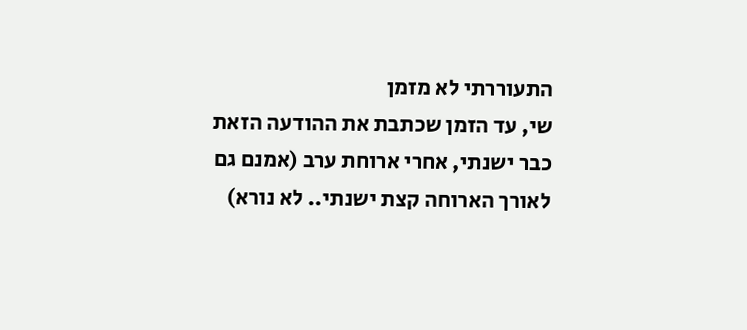התעוררתי לא מזמן
שי, עד הזמן שכתבת את ההודעה הזאת כבר ישנתי, אחרי ארוחת ערב (אמנם גם לאורך הארוחה קצת ישנתי.. לא נורא)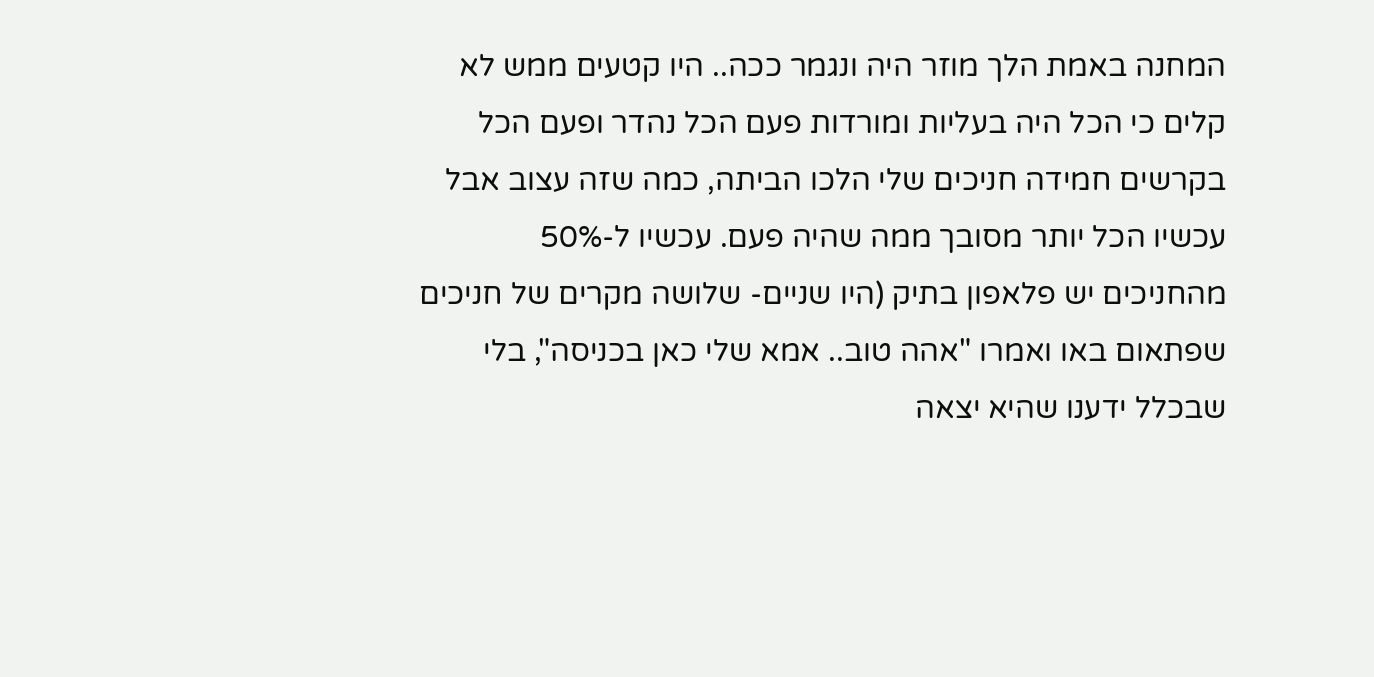המחנה באמת הלך מוזר היה ונגמר ככה.. היו קטעים ממש לא קלים כי הכל היה בעליות ומורדות פעם הכל נהדר ופעם הכל בקרשים חמידה חניכים שלי הלכו הביתה, כמה שזה עצוב אבל עכשיו הכל יותר מסובך ממה שהיה פעם. עכשיו ל-50% מהחניכים יש פלאפון בתיק (היו שניים- שלושה מקרים של חניכים שפתאום באו ואמרו "אהה טוב.. אמא שלי כאן בכניסה", בלי שבכלל ידענו שהיא יצאה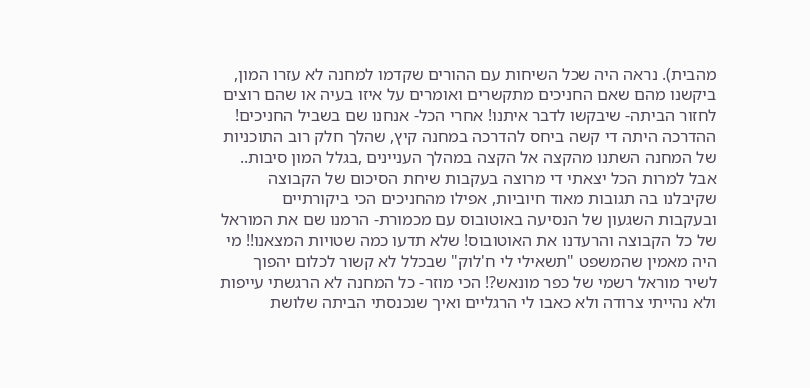מהבית). נראה היה שכל השיחות עם ההורים שקדמו למחנה לא עזרו המון, ביקשנו מהם שאם החניכים מתקשרים ואומרים על איזו בעיה או שהם רוצים לחזור הביתה- שיבקשו לדבר איתנו! אחרי הכל- אנחנו שם בשביל החניכים! ההדרכה היתה די קשה ביחס להדרכה במחנה קיץ, שהלך חלק רוב התוכניות של המחנה השתנו מהקצה אל הקצה במהלך העניינים ,בגלל המון סיבות.. אבל למרות הכל יצאתי די מרוצה בעקבות שיחת הסיכום של הקבוצה שקיבלנו בה תגובות מאוד חיוביות, אפילו מהחניכים הכי ביקורתיים ובעקבות השגעון של הנסיעה באוטובוס עם מכמורת- הרמנו שם את המוראל של כל הקבוצה והרעדנו את האוטובוס! שלא תדעו כמה שטויות המצאנו!! מי היה מאמין שהמשפט "תשאילי לי ח'לוק" שבכלל לא קשור לכלום יהפוך לשיר מוראל רשמי של כפר מונאש?! הכי מוזר- כל המחנה לא הרגשתי עייפות ולא נהייתי צרודה ולא כאבו לי הרגליים ואיך שנכנסתי הביתה שלושת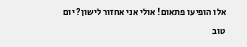אלו הופיעו פתאום! אולי אני אחזור לישון? יום טוב